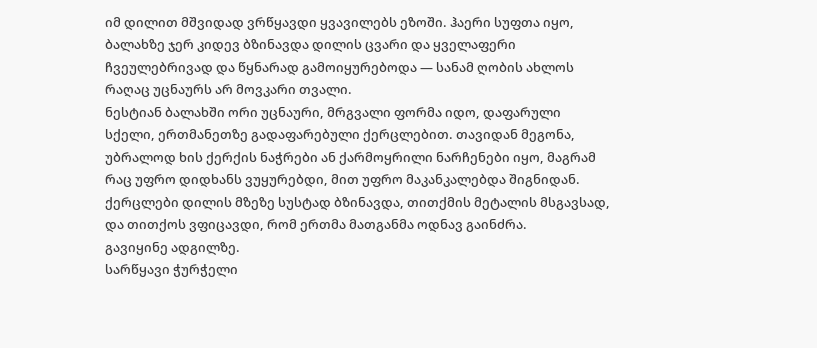იმ დილით მშვიდად ვრწყავდი ყვავილებს ეზოში. ჰაერი სუფთა იყო, ბალახზე ჯერ კიდევ ბზინავდა დილის ცვარი და ყველაფერი ჩვეულებრივად და წყნარად გამოიყურებოდა — სანამ ღობის ახლოს რაღაც უცნაურს არ მოვკარი თვალი.
ნესტიან ბალახში ორი უცნაური, მრგვალი ფორმა იდო, დაფარული სქელი, ერთმანეთზე გადაფარებული ქერცლებით. თავიდან მეგონა, უბრალოდ ხის ქერქის ნაჭრები ან ქარმოყრილი ნარჩენები იყო, მაგრამ რაც უფრო დიდხანს ვუყურებდი, მით უფრო მაკანკალებდა შიგნიდან. ქერცლები დილის მზეზე სუსტად ბზინავდა, თითქმის მეტალის მსგავსად, და თითქოს ვფიცავდი, რომ ერთმა მათგანმა ოდნავ გაინძრა.
გავიყინე ადგილზე.
სარწყავი ჭურჭელი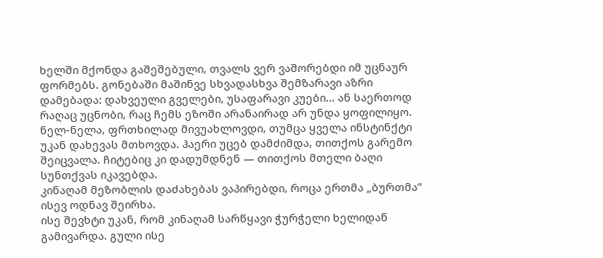ხელში მქონდა გაშეშებული, თვალს ვერ ვაშორებდი იმ უცნაურ ფორმებს. გონებაში მაშინვე სხვადასხვა შემზარავი აზრი დამებადა: დახვეული გველები, უსაფარავი კუები… ან საერთოდ რაღაც უცნობი, რაც ჩემს ეზოში არანაირად არ უნდა ყოფილიყო.
ნელ-ნელა, ფრთხილად მივუახლოვდი, თუმცა ყველა ინსტინქტი უკან დახევას მთხოვდა. ჰაერი უცებ დამძიმდა, თითქოს გარემო შეიცვალა. ჩიტებიც კი დადუმდნენ — თითქოს მთელი ბაღი სუნთქვას იკავებდა.
კინაღამ მეზობლის დაძახებას ვაპირებდი, როცა ერთმა „ბურთმა“ ისევ ოდნავ შეირხა.
ისე შევხტი უკან, რომ კინაღამ სარწყავი ჭურჭელი ხელიდან გამივარდა. გული ისე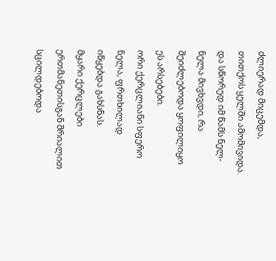ძლიერად მიცემდა, თითქოს ყელში ამომივიდა. და სწორედ იმ წამს ნელ-ნელა მივხვდი, რა შეიძლებოდა ყოფილიყო ეს არსებები.
ორი ქერცლიანი სფერო ნელა, ფრთხილად იწყებდა გახსნას.
მყარი ქერცლები ერთმანეთისგან შრიალით სცილდებოდა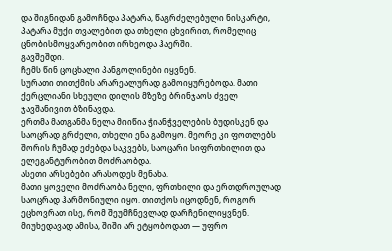და შიგნიდან გამოჩნდა პატარა, წაგრძელებული ნისკარტი, პატარა მუქი თვალებით და თხელი ცხვირით, რომელიც ცნობისმოყვარეობით ირხეოდა ჰაერში.
გავშეშდი.
ჩემს წინ ცოცხალი პანგოლინები იყვნენ.
სურათი თითქმის არარეალურად გამოიყურებოდა. მათი ქერცლიანი სხეული დილის მზეზე ბრინჯაოს ძველ ჯავშანივით ბზინავდა.
ერთმა მათგანმა ნელა მიიწია ჭიანჭველების ბუდისკენ და საოცრად გრძელი, თხელი ენა გამოყო. მეორე კი ფოთლებს შორის ჩუმად ეძებდა საკვებს, საოცარი სიფრთხილით და ელეგანტურობით მოძრაობდა.
ასეთი არსებები არასოდეს მენახა.
მათი ყოველი მოძრაობა ნელი, ფრთხილი და ერთდროულად საოცრად ჰარმონიული იყო. თითქოს იცოდნენ, როგორ ეცხოვრათ ისე, რომ შეუმჩნევლად დარჩენილიყვნენ. მიუხედავად ამისა, შიში არ ეტყობოდათ — უფრო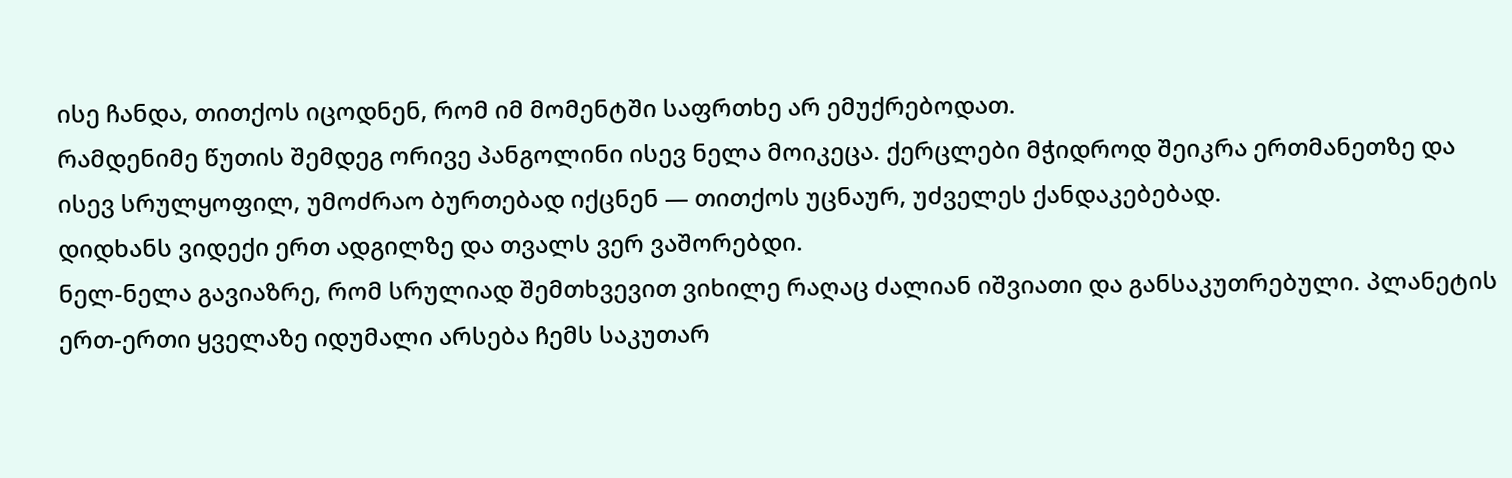ისე ჩანდა, თითქოს იცოდნენ, რომ იმ მომენტში საფრთხე არ ემუქრებოდათ.
რამდენიმე წუთის შემდეგ ორივე პანგოლინი ისევ ნელა მოიკეცა. ქერცლები მჭიდროდ შეიკრა ერთმანეთზე და ისევ სრულყოფილ, უმოძრაო ბურთებად იქცნენ — თითქოს უცნაურ, უძველეს ქანდაკებებად.
დიდხანს ვიდექი ერთ ადგილზე და თვალს ვერ ვაშორებდი.
ნელ-ნელა გავიაზრე, რომ სრულიად შემთხვევით ვიხილე რაღაც ძალიან იშვიათი და განსაკუთრებული. პლანეტის ერთ-ერთი ყველაზე იდუმალი არსება ჩემს საკუთარ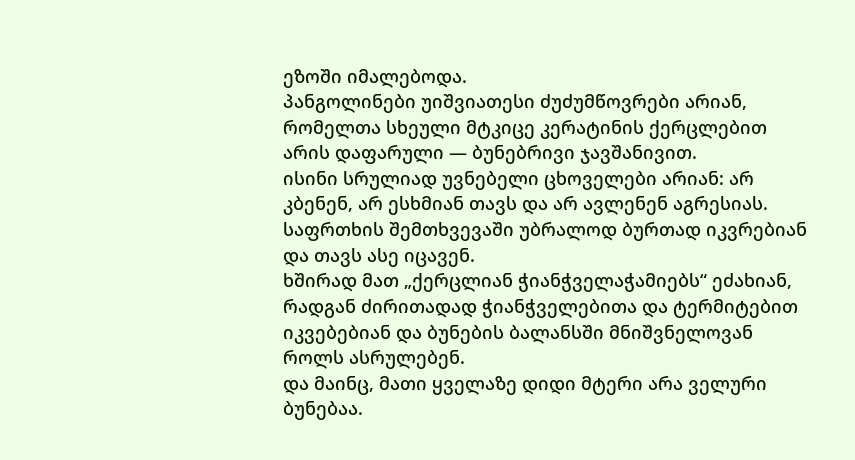ეზოში იმალებოდა.
პანგოლინები უიშვიათესი ძუძუმწოვრები არიან, რომელთა სხეული მტკიცე კერატინის ქერცლებით არის დაფარული — ბუნებრივი ჯავშანივით.
ისინი სრულიად უვნებელი ცხოველები არიან: არ კბენენ, არ ესხმიან თავს და არ ავლენენ აგრესიას. საფრთხის შემთხვევაში უბრალოდ ბურთად იკვრებიან და თავს ასე იცავენ.
ხშირად მათ „ქერცლიან ჭიანჭველაჭამიებს“ ეძახიან, რადგან ძირითადად ჭიანჭველებითა და ტერმიტებით იკვებებიან და ბუნების ბალანსში მნიშვნელოვან როლს ასრულებენ.
და მაინც, მათი ყველაზე დიდი მტერი არა ველური ბუნებაა.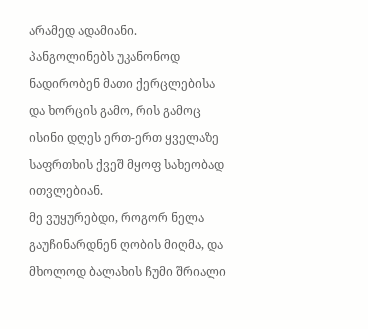არამედ ადამიანი.
პანგოლინებს უკანონოდ ნადირობენ მათი ქერცლებისა და ხორცის გამო, რის გამოც ისინი დღეს ერთ-ერთ ყველაზე საფრთხის ქვეშ მყოფ სახეობად ითვლებიან.
მე ვუყურებდი, როგორ ნელა გაუჩინარდნენ ღობის მიღმა, და მხოლოდ ბალახის ჩუმი შრიალი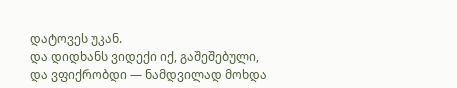დატოვეს უკან.
და დიდხანს ვიდექი იქ, გაშეშებული, და ვფიქრობდი — ნამდვილად მოხდა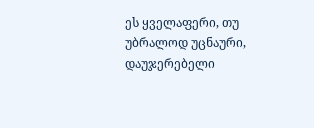ეს ყველაფერი, თუ უბრალოდ უცნაური, დაუჯერებელი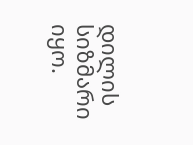დილის სიზმარი იყო.